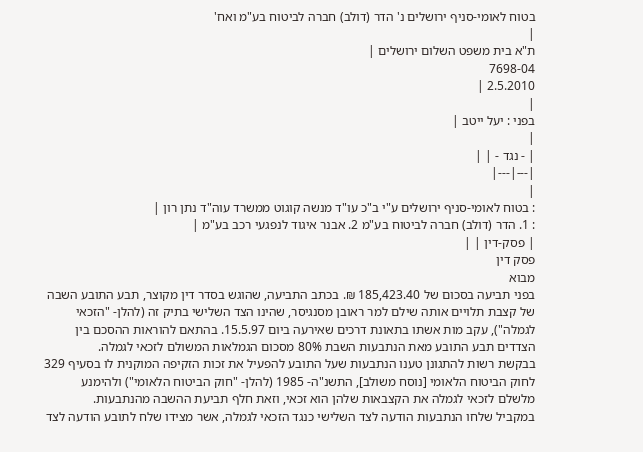בטוח לאומי-סניף ירושלים נ' הדר (דולב) חברה לביטוח בע"מ ואח'
|
ת"א בית משפט השלום ירושלים |
7698-04
2.5.2010 |
|
בפני : יעל ייטב |
|
| - נגד - | |
|---|---|
|
: בטוח לאומי-סניף ירושלים ע"י ב"כ עו"ד מנשה קוגוט ממשרד עוה"ד נתן רון |
: 1. הדר (דולב) חברה לביטוח בע"מ 2. אבנר איגוד לנפגעי רכב בע"מ |
| פסק-דין | |
פסק דין
מבוא
בפני תביעה בסכום של 185,423.40 ₪. בכתב התביעה, שהוגש בסדר דין מקוצר, תבע התובע השבה של קצבת תלויים אותה שילם למר ראובן מסנגיסר, שהינו הצד השלישי בתיק זה (להלן- "הזכאי לגמלה"), עקב מות אשתו בתאונת דרכים שאירעה ביום 15.5.97. בהתאם להוראות ההסכם בין הצדדים תבע התובע מאת הנתבעות השבת 80% מסכום הגמלאות המשולם לזכאי לגמלה.
בבקשת רשות להתגונן טענו הנתבעות שעל התובע להפעיל את זכות הזקיפה המוקנית לו בסעיף 329 לחוק הביטוח הלאומי [נוסח משולב], התשנ"ה- 1985 (להלן- "חוק הביטוח הלאומי") ולהימנע מלשלם לזכאי לגמלה את הקצבאות שלהן הוא זכאי, וזאת חלף תביעת ההשבה מהנתבעות.
במקביל שלחו הנתבעות הודעה לצד השלישי כנגד הזכאי לגמלה, אשר מצידו שלח לתובע הודעה לצד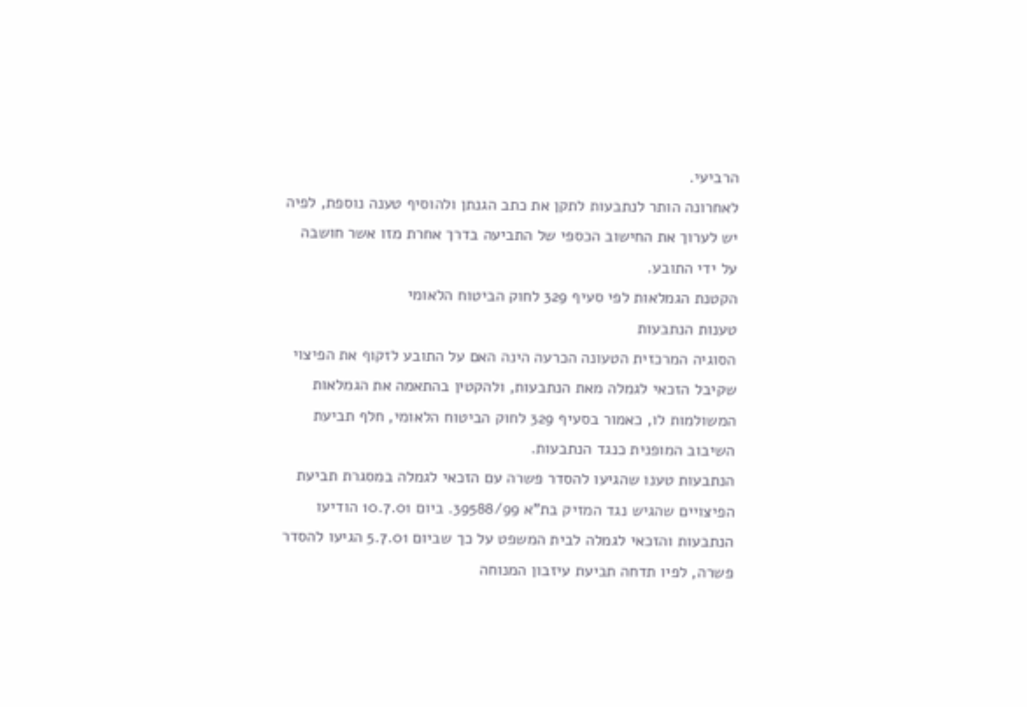הרביעי.
לאחרונה הותר לנתבעות לתקן את כתב הגנתן ולהוסיף טענה נוספת, לפיה יש לערוך את החישוב הכספי של התביעה בדרך אחרת מזו אשר חושבה על ידי התובע.
הקטנת הגמלאות לפי סעיף 329 לחוק הביטוח הלאומי
טענות הנתבעות
הסוגיה המרכזית הטעונה הכרעה הינה האם על התובע לזקוף את הפיצוי שקיבל הזכאי לגמלה מאת הנתבעות, ולהקטין בהתאמה את הגמלאות המשולמות לו, כאמור בסעיף 329 לחוק הביטוח הלאומי, חלף תביעת השיבוב המופנית כנגד הנתבעות.
הנתבעות טענו שהגיעו להסדר פשרה עם הזכאי לגמלה במסגרת תביעת הפיצויים שהגיש נגד המזיק בת"א 39588/99. ביום 10.7.01 הודיעו הנתבעות והזכאי לגמלה לבית המשפט על כך שביום 5.7.01 הגיעו להסדר פשרה, לפיו תדחה תביעת עיזבון המנוחה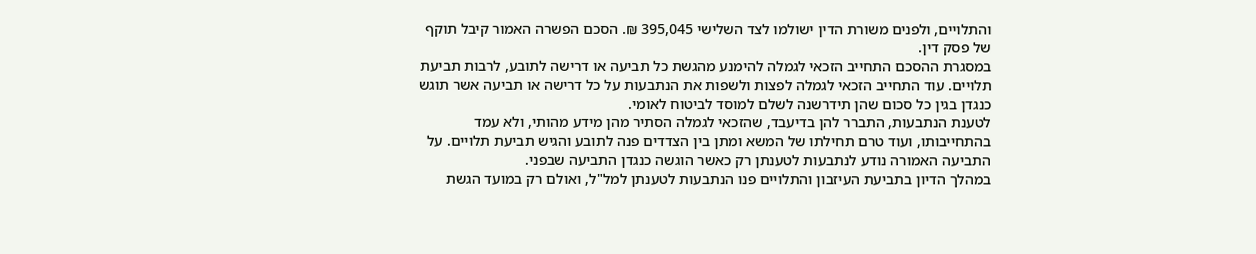והתלויים, ולפנים משורת הדין ישולמו לצד השלישי 395,045 ₪. הסכם הפשרה האמור קיבל תוקף של פסק דין.
במסגרת ההסכם התחייב הזכאי לגמלה להימנע מהגשת כל תביעה או דרישה לתובע, לרבות תביעת תלויים. עוד התחייב הזכאי לגמלה לפצות ולשפות את הנתבעות על כל דרישה או תביעה אשר תוגש כנגדן בגין כל סכום שהן תידרשנה לשלם למוסד לביטוח לאומי.
לטענת הנתבעות, התברר להן בדיעבד, שהזכאי לגמלה הסתיר מהן מידע מהותי, ולא עמד בהתחייבותו, ועוד טרם תחילתו של המשא ומתן בין הצדדים פנה לתובע והגיש תביעת תלויים. על התביעה האמורה נודע לנתבעות לטענתן רק כאשר הוגשה כנגדן התביעה שבפני.
במהלך הדיון בתביעת העיזבון והתלויים פנו הנתבעות לטענתן למל"ל, ואולם רק במועד הגשת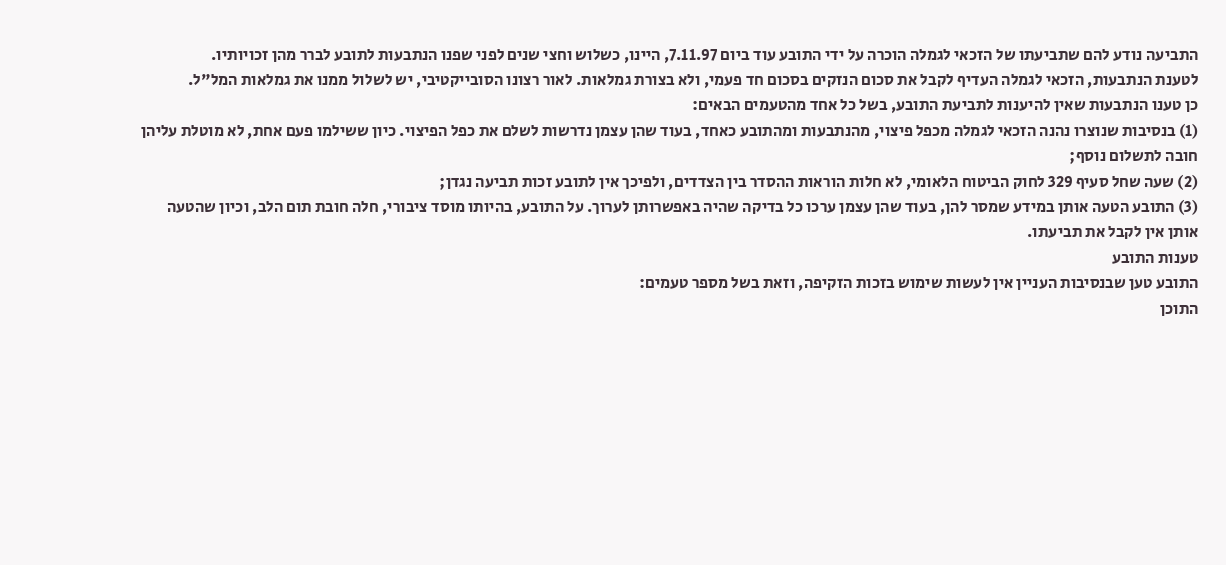התביעה נודע להם שתביעתו של הזכאי לגמלה הוכרה על ידי התובע עוד ביום 7.11.97, היינו, כשלוש וחצי שנים לפני שפנו הנתבעות לתובע לברר מהן זכויותיו.
לטענת הנתבעות, הזכאי לגמלה העדיף לקבל את סכום הנזקים בסכום חד פעמי, ולא בצורת גמלאות. לאור רצונו הסובייקטיבי, יש לשלול ממנו את גמלאות המל"ל.
כן טענו הנתבעות שאין להיענות לתביעת התובע, בשל כל אחד מהטעמים הבאים:
(1) בנסיבות שנוצרו נהנה הזכאי לגמלה מכפל פיצוי, מהנתבעות ומהתובע כאחד, בעוד שהן עצמן נדרשות לשלם את כפל הפיצוי. כיון ששילמו פעם אחת, לא מוטלת עליהן חובה לתשלום נוסף;
(2) שעה שחל סעיף 329 לחוק הביטוח הלאומי, לא חלות הוראות ההסדר בין הצדדים, ולפיכך אין לתובע זכות תביעה נגדן;
(3) התובע הטעה אותן במידע שמסר להן, בעוד שהן עצמן ערכו כל בדיקה שהיה באפשרותן לערוך. על התובע, בהיותו מוסד ציבורי, חלה חובת תום הלב, וכיון שהטעה אותן אין לקבל את תביעתו.
טענות התובע
התובע טען שבנסיבות העניין אין לעשות שימוש בזכות הזקיפה, וזאת בשל מספר טעמים:
התוכן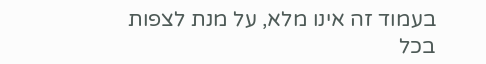בעמוד זה אינו מלא, על מנת לצפות בכל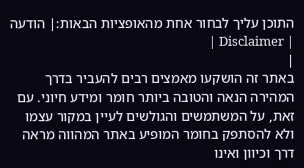התוכן עליך לבחור אחת מהאופציות הבאות:| הודעה | Disclaimer |
|
באתר זה הושקעו מאמצים רבים להעביר בדרך המהירה הנאה והטובה ביותר חומר ומידע חיוני. עם זאת, על המשתמשים והגולשים לעיין במקור עצמו ולא להסתפק בחומר המופיע באתר המהווה מראה דרך וכיוון ואינו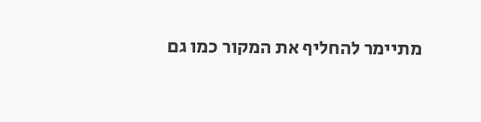מתיימר להחליף את המקור כמו גם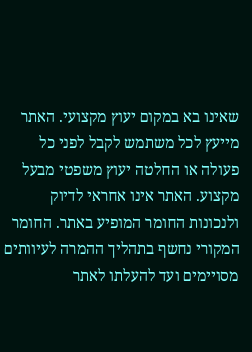שאינו בא במקום יעוץ מקצועי. האתר מייעץ לכל משתמש לקבל לפני כל פעולה או החלטה יעוץ משפטי מבעל מקצוע. האתר אינו אחראי לדיוק ולנכונות החומר המופיע באתר. החומר המקורי נחשף בתהליך ההמרה לעיוותים מסויימים ועד להעלתו לאתר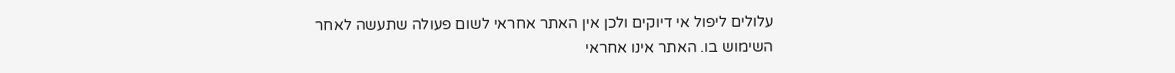עלולים ליפול אי דיוקים ולכן אין האתר אחראי לשום פעולה שתעשה לאחר השימוש בו. האתר אינו אחראי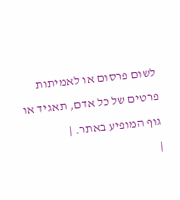לשום פרסום או לאמיתות פרטים של כל אדם, תאגיד או גוף המופיע באתר. |
|